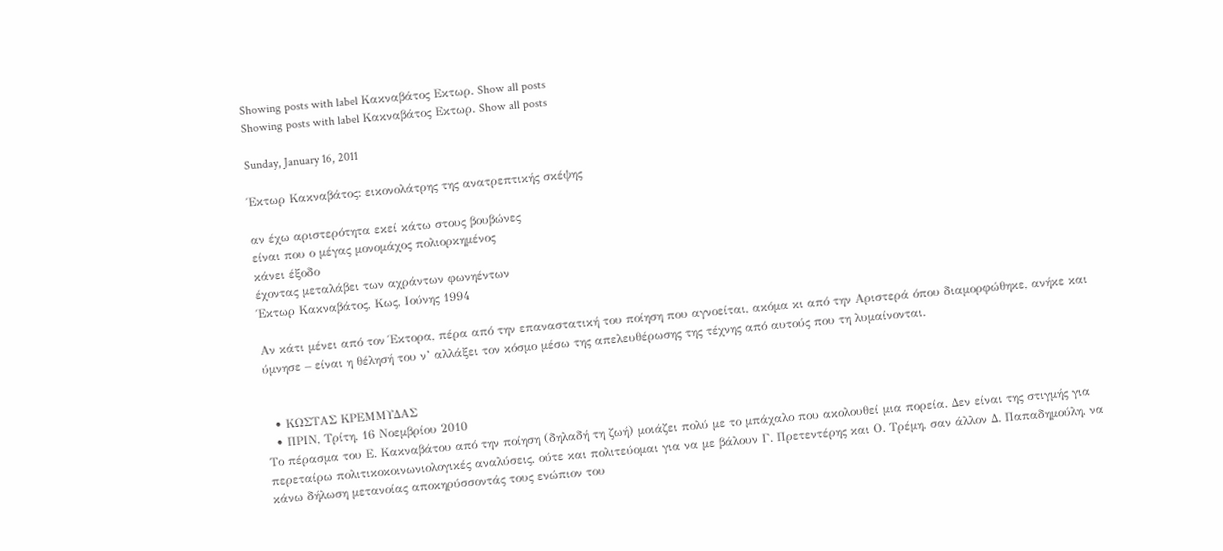Showing posts with label Κακναβάτος Εκτωρ. Show all posts
Showing posts with label Κακναβάτος Εκτωρ. Show all posts

Sunday, January 16, 2011

Έκτωρ Κακναβάτος: εικονολάτρης της ανατρεπτικής σκέψης

αν έχω αριστερότητα εκεί κάτω στους βουβώνες
είναι που ο μέγας μονομάχος πολιορκημένος
κάνει έξοδο
έχοντας μεταλάβει των αχράντων φωνηέντων
Έκτωρ Κακναβάτος, Κως, Ιούνης 1994

Αν κάτι μένει από τον Έκτορα, πέρα από την επαναστατική του ποίηση που αγνοείται, ακόμα κι από την Αριστερά όπου διαμορφώθηκε, ανήκε και ύμνησε – είναι η θέλησή του ν’ αλλάξει τον κόσμο μέσω της απελευθέρωσης της τέχνης από αυτούς που τη λυμαίνονται.


  • ΚΩΣΤΑΣ ΚΡΕΜΜΥΔΑΣ
  • ΠΡΙΝ, Τρίτη, 16 Νοεμβρίου 2010
Tο πέρασμα του Ε. Κακναβάτου από την ποίηση (δηλαδή τη ζωή) μοιάζει πολύ με το μπάχαλο που ακολουθεί μια πορεία. Δεν είναι της στιγμής για περεταίρω πολιτικοκοινωνιολογικές αναλύσεις, ούτε και πολιτεύομαι για να με βάλουν Γ. Πρετεντέρης και Ο. Τρέμη, σαν άλλον Δ. Παπαδημούλη, να κάνω δήλωση μετανοίας αποκηρύσσοντάς τους ενώπιον του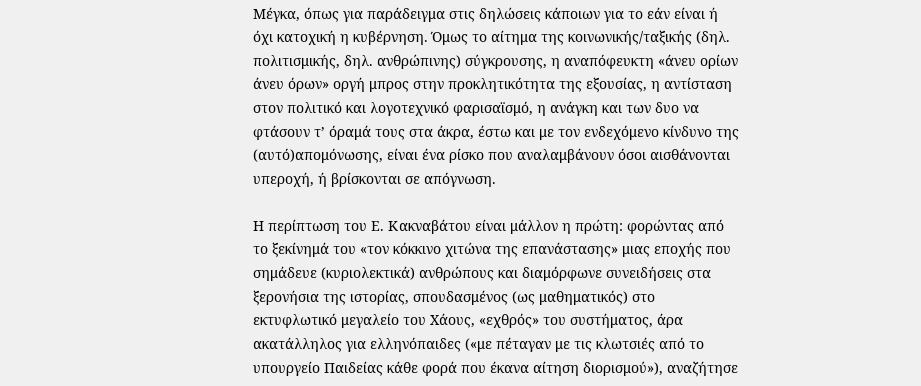Μέγκα, όπως για παράδειγμα στις δηλώσεις κάποιων για το εάν είναι ή όχι κατοχική η κυβέρνηση. Όμως το αίτημα της κοινωνικής/ταξικής (δηλ. πολιτισμικής, δηλ. ανθρώπινης) σύγκρουσης, η αναπόφευκτη «άνευ ορίων άνευ όρων» οργή μπρος στην προκλητικότητα της εξουσίας, η αντίσταση στον πολιτικό και λογοτεχνικό φαρισαϊσμό, η ανάγκη και των δυο να φτάσουν τ’ όραμά τους στα άκρα, έστω και με τον ενδεχόμενο κίνδυνο της (αυτό)απομόνωσης, είναι ένα ρίσκο που αναλαμβάνουν όσοι αισθάνονται υπεροχή, ή βρίσκονται σε απόγνωση.

Η περίπτωση του Ε. Κακναβάτου είναι μάλλον η πρώτη: φορώντας από το ξεκίνημά του «τον κόκκινο χιτώνα της επανάστασης» μιας εποχής που σημάδευε (κυριολεκτικά) ανθρώπους και διαμόρφωνε συνειδήσεις στα ξερονήσια της ιστορίας, σπουδασμένος (ως μαθηματικός) στο εκτυφλωτικό μεγαλείο του Χάους, «εχθρός» του συστήματος, άρα ακατάλληλος για ελληνόπαιδες («με πέταγαν με τις κλωτσιές από το υπουργείο Παιδείας κάθε φορά που έκανα αίτηση διορισμού»), αναζήτησε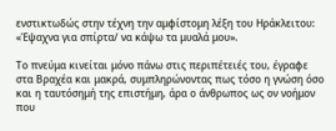ενστικτωδώς στην τέχνη την αμφίστομη λέξη του Ηράκλειτου: «Έψαχνα για σπίρτα/ να κάψω τα μυαλά μου».

Το πνεύμα κινείται μόνο πάνω στις περιπέτειές του, έγραφε στα Βραχέα και μακρά, συμπληρώνοντας πως τόσο η γνώση όσο και η ταυτόσημή της επιστήμη, άρα ο άνθρωπος ως ον νοήμον που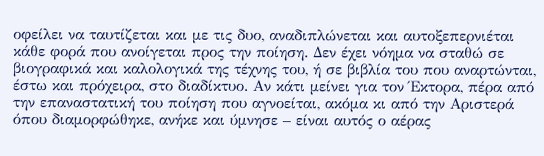οφείλει να ταυτίζεται και με τις δυο, αναδιπλώνεται και αυτοξεπερνιέται κάθε φορά που ανοίγεται προς την ποίηση. Δεν έχει νόημα να σταθώ σε βιογραφικά και καλολογικά της τέχνης του, ή σε βιβλία του που αναρτώνται, έστω και πρόχειρα, στο διαδίκτυο. Αν κάτι μείνει για τον Έκτορα, πέρα από την επαναστατική του ποίηση που αγνοείται, ακόμα κι από την Αριστερά όπου διαμορφώθηκε, ανήκε και ύμνησε – είναι αυτός ο αέρας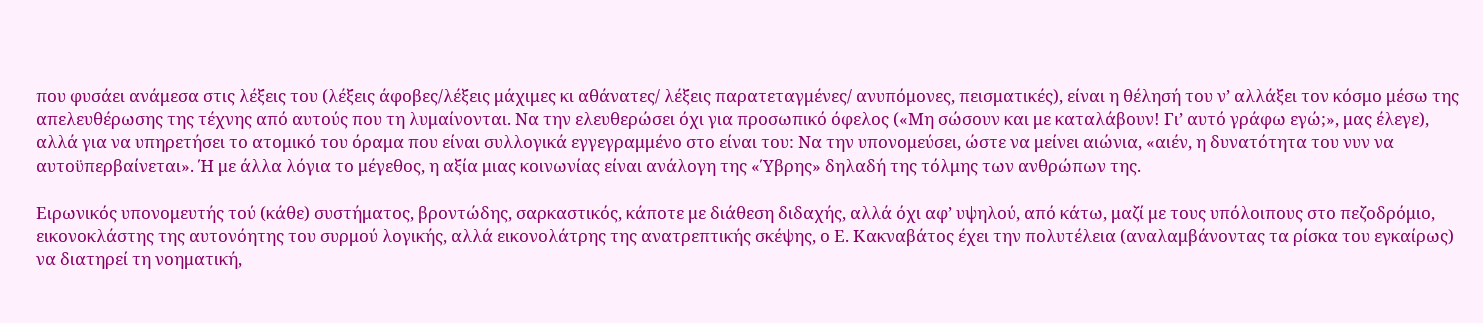που φυσάει ανάμεσα στις λέξεις του (λέξεις άφοβες/λέξεις μάχιμες κι αθάνατες/ λέξεις παρατεταγμένες/ ανυπόμονες, πεισματικές), είναι η θέλησή του ν’ αλλάξει τον κόσμο μέσω της απελευθέρωσης της τέχνης από αυτούς που τη λυμαίνονται. Να την ελευθερώσει όχι για προσωπικό όφελος («Μη σώσουν και με καταλάβουν! Γι’ αυτό γράφω εγώ;», μας έλεγε), αλλά για να υπηρετήσει το ατομικό του όραμα που είναι συλλογικά εγγεγραμμένο στο είναι του: Να την υπονομεύσει, ώστε να μείνει αιώνια, «αιέν, η δυνατότητα του νυν να αυτοϋπερβαίνεται». Ή με άλλα λόγια το μέγεθος, η αξία μιας κοινωνίας είναι ανάλογη της «Ύβρης» δηλαδή της τόλμης των ανθρώπων της.

Ειρωνικός υπονομευτής τού (κάθε) συστήματος, βροντώδης, σαρκαστικός, κάποτε με διάθεση διδαχής, αλλά όχι αφ’ υψηλού, από κάτω, μαζί με τους υπόλοιπους στο πεζοδρόμιο, εικονοκλάστης της αυτονόητης του συρμού λογικής, αλλά εικονολάτρης της ανατρεπτικής σκέψης, ο Ε. Κακναβάτος έχει την πολυτέλεια (αναλαμβάνοντας τα ρίσκα του εγκαίρως) να διατηρεί τη νοηματική,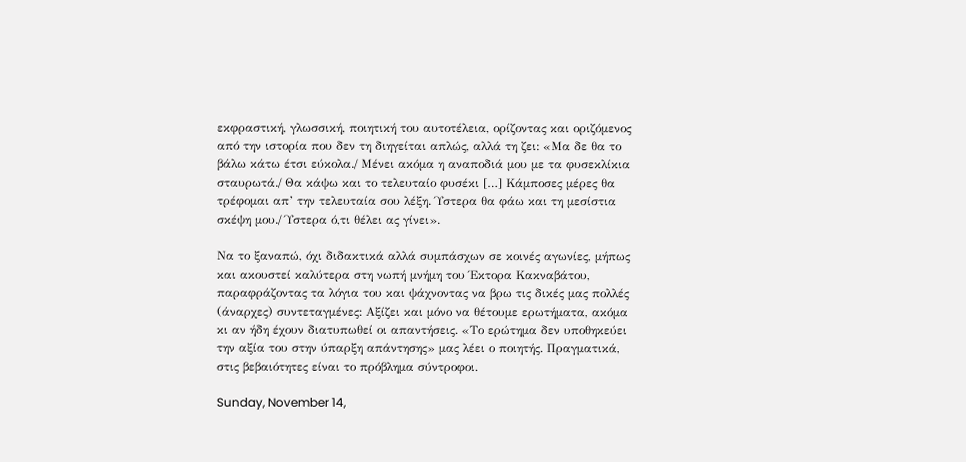εκφραστική, γλωσσική, ποιητική του αυτοτέλεια, ορίζοντας και οριζόμενος από την ιστορία που δεν τη διηγείται απλώς, αλλά τη ζει: «Μα δε θα το βάλω κάτω έτσι εύκολα./ Μένει ακόμα η αναποδιά μου με τα φυσεκλίκια σταυρωτά./ Θα κάψω και το τελευταίο φυσέκι […] Κάμποσες μέρες θα τρέφομαι απ’ την τελευταία σου λέξη. Ύστερα θα φάω και τη μεσίστια σκέψη μου./ Ύστερα ό,τι θέλει ας γίνει».

Να το ξαναπώ, όχι διδακτικά αλλά συμπάσχων σε κοινές αγωνίες, μήπως και ακουστεί καλύτερα στη νωπή μνήμη του Έκτορα Κακναβάτου, παραφράζοντας τα λόγια του και ψάχνοντας να βρω τις δικές μας πολλές (άναρχες) συντεταγμένες: Αξίζει και μόνο να θέτουμε ερωτήματα, ακόμα κι αν ήδη έχουν διατυπωθεί οι απαντήσεις. «Το ερώτημα δεν υποθηκεύει την αξία του στην ύπαρξη απάντησης» μας λέει ο ποιητής. Πραγματικά, στις βεβαιότητες είναι το πρόβλημα σύντροφοι.

Sunday, November 14,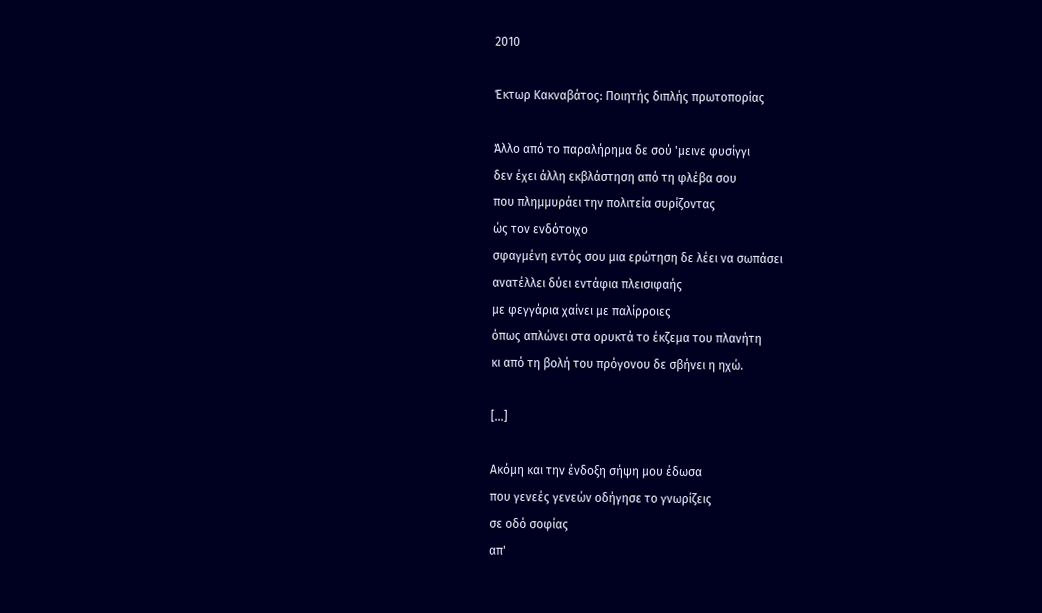2010

Έκτωρ Κακναβάτος: Ποιητής διπλής πρωτοπορίας

Άλλο από το παραλήρημα δε σού 'μεινε φυσίγγι
δεν έχει άλλη εκβλάστηση από τη φλέβα σου
που πλημμυράει την πολιτεία συρίζοντας
ώς τον ενδότοιχο
σφαγμένη εντός σου μια ερώτηση δε λέει να σωπάσει
ανατέλλει δύει εντάφια πλεισιφαής
με φεγγάρια χαίνει με παλίρροιες
όπως απλώνει στα ορυκτά το έκζεμα του πλανήτη
κι από τη βολή του πρόγονου δε σβήνει η ηχώ.

[...]

Ακόμη και την ένδοξη σήψη μου έδωσα
που γενεές γενεών οδήγησε το γνωρίζεις
σε οδό σοφίας
απ'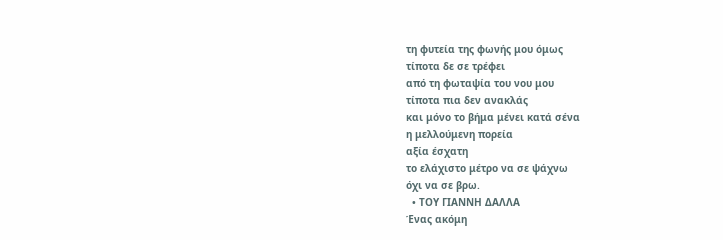τη φυτεία της φωνής μου όμως
τίποτα δε σε τρέφει
από τη φωταψία του νου μου
τίποτα πια δεν ανακλάς
και μόνο το βήμα μένει κατά σένα
η μελλούμενη πορεία
αξία έσχατη
το ελάχιστο μέτρο να σε ψάχνω
όχι να σε βρω.
  • ΤΟΥ ΓΙΑΝΝΗ ΔΑΛΛΑ
Ένας ακόμη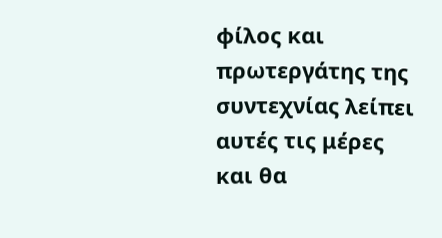φίλος και πρωτεργάτης της συντεχνίας λείπει αυτές τις μέρες και θα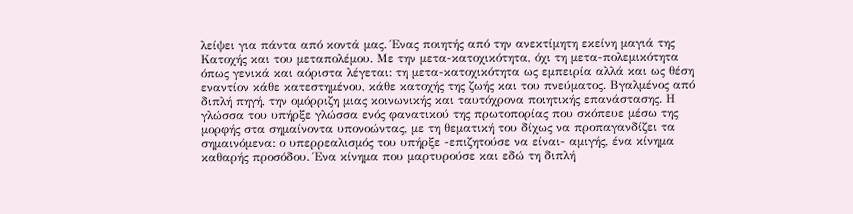λείψει για πάντα από κοντά μας. Ένας ποιητής από την ανεκτίμητη εκείνη μαγιά της Κατοχής και του μεταπολέμου. Με την μετα-κατοχικότητα, όχι τη μετα-πολεμικότητα όπως γενικά και αόριστα λέγεται: τη μετα-κατοχικότητα ως εμπειρία αλλά και ως θέση εναντίον κάθε κατεστημένου, κάθε κατοχής της ζωής και του πνεύματος. Βγαλμένος από διπλή πηγή, την ομόρριζη μιας κοινωνικής και ταυτόχρονα ποιητικής επανάστασης. Η γλώσσα του υπήρξε γλώσσα ενός φανατικού της πρωτοπορίας που σκόπευε μέσω της μορφής στα σημαίνοντα υπονοώντας, με τη θεματική του δίχως να προπαγανδίζει τα σημαινόμενα: ο υπερρεαλισμός του υπήρξε -επιζητούσε να είναι- αμιγής, ένα κίνημα καθαρής προσόδου. Ένα κίνημα που μαρτυρούσε και εδώ τη διπλή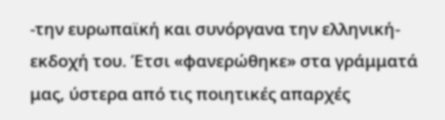-την ευρωπαϊκή και συνόργανα την ελληνική- εκδοχή του. Έτσι «φανερώθηκε» στα γράμματά μας, ύστερα από τις ποιητικές απαρχές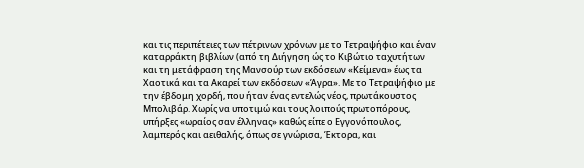και τις περιπέτειες των πέτρινων χρόνων με το Τετραψήφιο και έναν καταρράκτη βιβλίων (από τη Διήγηση ώς το Κιβώτιο ταχυτήτων και τη μετάφραση της Μανσούρ των εκδόσεων «Κείμενα» έως τα Χαοτικά και τα Ακαρεί των εκδόσεων «Άγρα». Με το Τετραψήφιο με την έβδομη χορδή, που ήταν ένας εντελώς νέος, πρωτάκουστος Μπολιβάρ. Χωρίς να υποτιμώ και τους λοιπούς πρωτοπόρους, υπήρξες «ωραίος σαν έλληνας» καθώς είπε ο Εγγονόπουλος, λαμπερός και αειθαλής, όπως σε γνώρισα, Έκτορα, και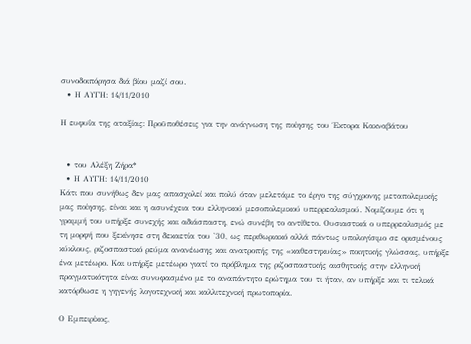συνοδοιπόρησα διά βίου μαζί σου.
  • Η ΑΥΓΗ: 14/11/2010

Η ευφυΐα της αταξίας: Προϋποθέσεις για την ανάγνωση της ποίησης του Έκτορα Κακναβάτου


  • του Αλέξη Ζήρα*
  • Η ΑΥΓΗ: 14/11/2010
Κάτι που συνήθως δεν μας απασχολεί και πολύ όταν μελετάμε το έργο της σύγχρονης μεταπολεμικής μας ποίησης, είναι και η ασυνέχεια του ελληνικού μεσοπολεμικού υπερρεαλισμού. Νομίζουμε ότι η γραμμή του υπήρξε συνεχής και αδιάσπαστη, ενώ συνέβη το αντίθετο. Ουσιαστικά ο υπερρεαλισμός με τη μορφή που ξεκίνησε στη δεκαετία του '30, ως περιθωριακό αλλά πάντως υπολογίσιμο σε ορισμένους κύκλους, ριζοσπαστικό ρεύμα ανανέωσης και ανατροπής της «καθεστηκυίας» ποιητικής γλώσσας, υπήρξε ένα μετέωρο. Και υπήρξε μετέωρο γιατί το πρόβλημα της ριζοσπαστικής αισθητικής στην ελληνική πραγματικότητα είναι συνυφασμένο με το αναπάντητο ερώτημα του τι ήταν, αν υπήρξε και τι τελικά κατόρθωσε η γηγενής λογοτεχνική και καλλιτεχνική πρωτοπορία.

Ο Εμπειρίκος,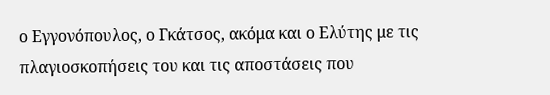ο Εγγονόπουλος, ο Γκάτσος, ακόμα και ο Ελύτης με τις πλαγιοσκοπήσεις του και τις αποστάσεις που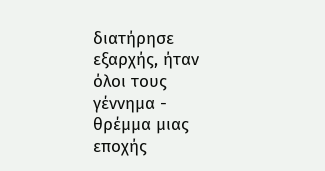διατήρησε εξαρχής, ήταν όλοι τους γέννημα - θρέμμα μιας εποχής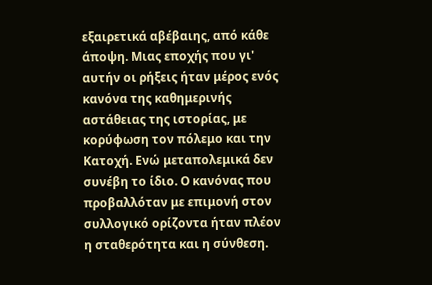εξαιρετικά αβέβαιης, από κάθε άποψη. Μιας εποχής που γι' αυτήν οι ρήξεις ήταν μέρος ενός κανόνα της καθημερινής αστάθειας της ιστορίας, με κορύφωση τον πόλεμο και την Κατοχή. Ενώ μεταπολεμικά δεν συνέβη το ίδιο. Ο κανόνας που προβαλλόταν με επιμονή στον συλλογικό ορίζοντα ήταν πλέον η σταθερότητα και η σύνθεση.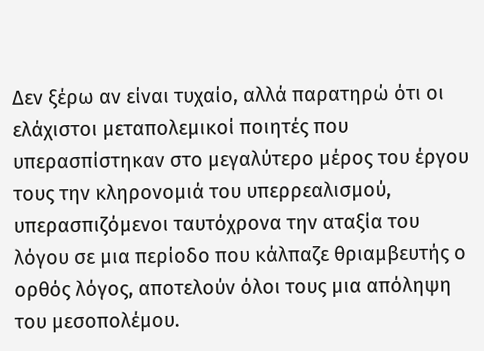Δεν ξέρω αν είναι τυχαίο, αλλά παρατηρώ ότι οι ελάχιστοι μεταπολεμικοί ποιητές που υπερασπίστηκαν στο μεγαλύτερο μέρος του έργου τους την κληρονομιά του υπερρεαλισμού, υπερασπιζόμενοι ταυτόχρονα την αταξία του λόγου σε μια περίοδο που κάλπαζε θριαμβευτής ο ορθός λόγος, αποτελούν όλοι τους μια απόληψη του μεσοπολέμου.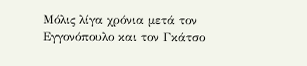Μόλις λίγα χρόνια μετά τον Εγγονόπουλο και τον Γκάτσο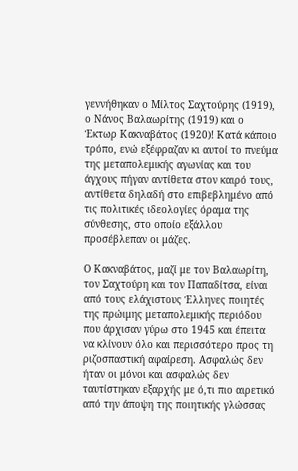γεννήθηκαν ο Μίλτος Σαχτούρης (1919), ο Νάνος Βαλαωρίτης (1919) και ο Έκτωρ Κακναβάτος (1920)! Κατά κάποιο τρόπο, ενώ εξέφραζαν κι αυτοί το πνεύμα της μεταπολεμικής αγωνίας και του άγχους πήγαν αντίθετα στον καιρό τους, αντίθετα δηλαδή στο επιβεβλημένο από τις πολιτικές ιδεολογίες όραμα της σύνθεσης, στο οποίο εξάλλου προσέβλεπαν οι μάζες.

Ο Κακναβάτος, μαζί με τον Βαλαωρίτη, τον Σαχτούρη και τον Παπαδίτσα, είναι από τους ελάχιστους Έλληνες ποιητές της πρώιμης μεταπολεμικής περιόδου που άρχισαν γύρω στο 1945 και έπειτα να κλίνουν όλο και περισσότερο προς τη ριζοσπαστική αφαίρεση. Ασφαλώς δεν ήταν οι μόνοι και ασφαλώς δεν ταυτίστηκαν εξαρχής με ό,τι πιο αιρετικό από την άποψη της ποιητικής γλώσσας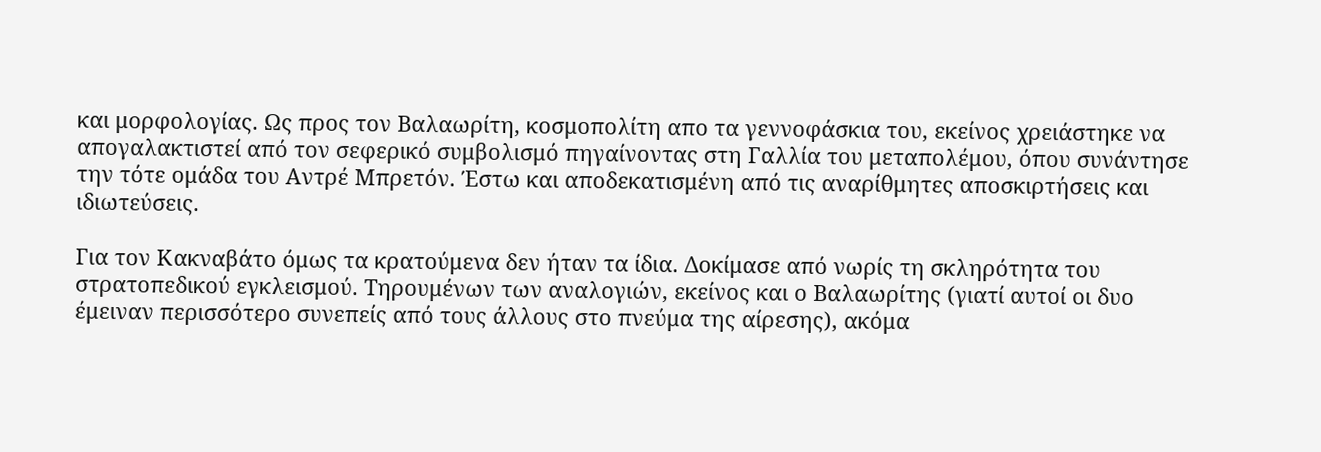και μορφολογίας. Ως προς τον Βαλαωρίτη, κοσμοπολίτη απο τα γεννοφάσκια του, εκείνος χρειάστηκε να απογαλακτιστεί από τον σεφερικό συμβολισμό πηγαίνοντας στη Γαλλία του μεταπολέμου, όπου συνάντησε την τότε ομάδα του Αντρέ Μπρετόν. Έστω και αποδεκατισμένη από τις αναρίθμητες αποσκιρτήσεις και ιδιωτεύσεις.

Για τον Κακναβάτο όμως τα κρατούμενα δεν ήταν τα ίδια. Δοκίμασε από νωρίς τη σκληρότητα του στρατοπεδικού εγκλεισμού. Τηρουμένων των αναλογιών, εκείνος και ο Βαλαωρίτης (γιατί αυτοί οι δυο έμειναν περισσότερο συνεπείς από τους άλλους στο πνεύμα της αίρεσης), ακόμα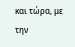και τώρα, με την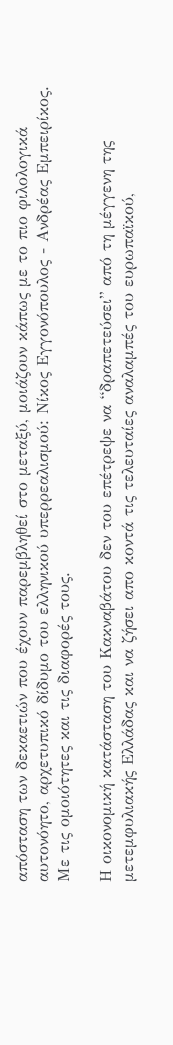απόσταση των δεκαετιών που έχουν παρεμβληθεί στο μεταξύ, μοιάζουν κάπως με το πιο φιλολογικά αυτονόητο, αρχετυπικό δίδυμο του ελληνικού υπερρεαλισμού: Νίκος Εγγονόπουλος - Ανδρέας Εμπειρίκος. Με τις ομοιότητες και τις διαφορές τους.

Η οικονομική κατάσταση του Κακναβάτου δεν του επέτρεψε να “δραπετεύσει” από τη μέγγενη της μετεμφυλιακής Ελλάδας και να ζήσει απο κοντά τις τελευταίες αναλαμπές του ευρωπαϊκού,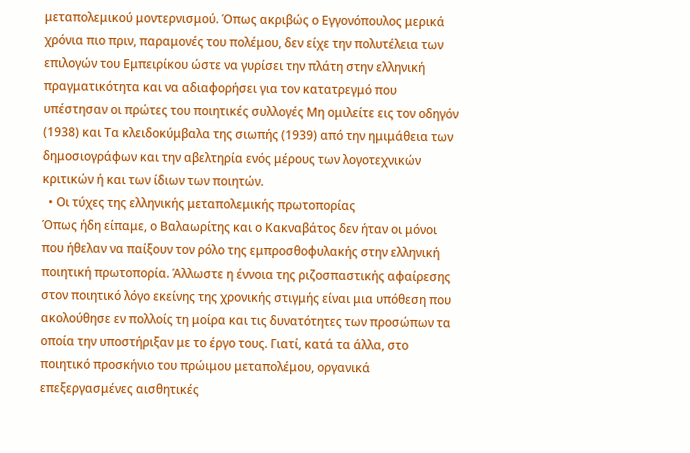μεταπολεμικού μοντερνισμού. Όπως ακριβώς ο Εγγονόπουλος μερικά χρόνια πιο πριν, παραμονές του πολέμου, δεν είχε την πολυτέλεια των επιλογών του Εμπειρίκου ώστε να γυρίσει την πλάτη στην ελληνική πραγματικότητα και να αδιαφορήσει για τον κατατρεγμό που υπέστησαν οι πρώτες του ποιητικές συλλογές Μη ομιλείτε εις τον οδηγόν (1938) και Τα κλειδοκύμβαλα της σιωπής (1939) από την ημιμάθεια των δημοσιογράφων και την αβελτηρία ενός μέρους των λογοτεχνικών κριτικών ή και των ίδιων των ποιητών.
  • Οι τύχες της ελληνικής μεταπολεμικής πρωτοπορίας
Όπως ήδη είπαμε, ο Βαλαωρίτης και ο Κακναβάτος δεν ήταν οι μόνοι που ήθελαν να παίξουν τον ρόλο της εμπροσθοφυλακής στην ελληνική ποιητική πρωτοπορία. Άλλωστε η έννοια της ριζοσπαστικής αφαίρεσης στον ποιητικό λόγο εκείνης της χρονικής στιγμής είναι μια υπόθεση που ακολούθησε εν πολλοίς τη μοίρα και τις δυνατότητες των προσώπων τα οποία την υποστήριξαν με το έργο τους. Γιατί, κατά τα άλλα, στο ποιητικό προσκήνιο του πρώιμου μεταπολέμου, οργανικά επεξεργασμένες αισθητικές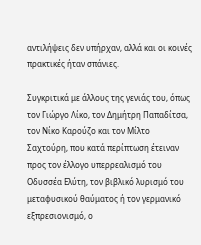αντιλήψεις δεν υπήρχαν, αλλά και οι κοινές πρακτικές ήταν σπάνιες.

Συγκριτικά με άλλους της γενιάς του, όπως τον Γιώργο Λίκο, τον Δημήτρη Παπαδίτσα, τον Νίκο Καρούζο και τον Μίλτο Σαχτούρη, που κατά περίπτωση έτειναν προς τον έλλογο υπερρεαλισμό του Οδυσσέα Ελύτη, τον βιβλικό λυρισμό του μεταφυσικού θαύματος ή τον γερμανικό εξπρεσιονισμό, ο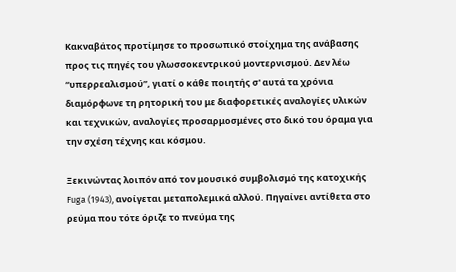Κακναβάτος προτίμησε το προσωπικό στοίχημα της ανάβασης προς τις πηγές του γλωσσοκεντρικού μοντερνισμού. Δεν λέω “υπερρεαλισμού”, γιατί ο κάθε ποιητής σ' αυτά τα χρόνια διαμόρφωνε τη ρητορική του με διαφορετικές αναλογίες υλικών και τεχνικών, αναλογίες προσαρμοσμένες στο δικό του όραμα για την σχέση τέχνης και κόσμου.

Ξεκινώντας λοιπόν από τον μουσικό συμβολισμό της κατοχικής Fuga (1943), ανοίγεται μεταπολεμικά αλλού. Πηγαίνει αντίθετα στο ρεύμα που τότε όριζε το πνεύμα της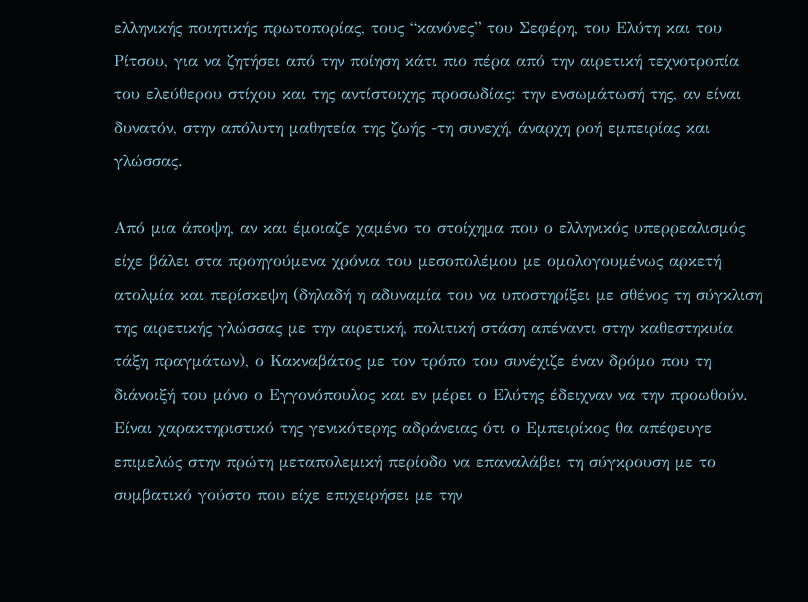ελληνικής ποιητικής πρωτοπορίας, τους “κανόνες” του Σεφέρη, του Ελύτη και του Ρίτσου, για να ζητήσει από την ποίηση κάτι πιο πέρα από την αιρετική τεχνοτροπία του ελεύθερου στίχου και της αντίστοιχης προσωδίας: την ενσωμάτωσή της, αν είναι δυνατόν, στην απόλυτη μαθητεία της ζωής -τη συνεχή, άναρχη ροή εμπειρίας και γλώσσας.

Από μια άποψη, αν και έμοιαζε χαμένο το στοίχημα που ο ελληνικός υπερρεαλισμός είχε βάλει στα προηγούμενα χρόνια του μεσοπολέμου με ομολογουμένως αρκετή ατολμία και περίσκεψη (δηλαδή η αδυναμία του να υποστηρίξει με σθένος τη σύγκλιση της αιρετικής γλώσσας με την αιρετική, πολιτική στάση απέναντι στην καθεστηκυία τάξη πραγμάτων), ο Κακναβάτος με τον τρόπο του συνέχιζε έναν δρόμο που τη διάνοιξή του μόνο ο Εγγονόπουλος και εν μέρει ο Ελύτης έδειχναν να την προωθούν. Είναι χαρακτηριστικό της γενικότερης αδράνειας ότι ο Εμπειρίκος θα απέφευγε επιμελώς στην πρώτη μεταπολεμική περίοδο να επαναλάβει τη σύγκρουση με το συμβατικό γούστο που είχε επιχειρήσει με την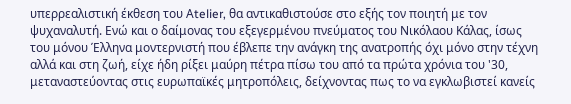υπερρεαλιστική έκθεση του Αtelier, θα αντικαθιστούσε στο εξής τον ποιητή με τον ψυχαναλυτή. Ενώ και ο δαίμονας του εξεγερμένου πνεύματος του Νικόλαου Κάλας, ίσως του μόνου Έλληνα μοντερνιστή που έβλεπε την ανάγκη της ανατροπής όχι μόνο στην τέχνη αλλά και στη ζωή, είχε ήδη ρίξει μαύρη πέτρα πίσω του από τα πρώτα χρόνια του '30, μεταναστεύοντας στις ευρωπαϊκές μητροπόλεις, δείχνοντας πως το να εγκλωβιστεί κανείς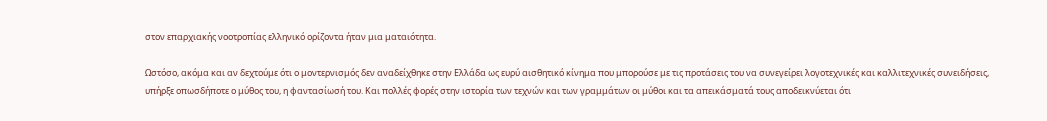στον επαρχιακής νοοτροπίας ελληνικό ορίζοντα ήταν μια ματαιότητα.

Ωστόσο, ακόμα και αν δεχτούμε ότι ο μοντερνισμός δεν αναδείχθηκε στην Ελλάδα ως ευρύ αισθητικό κίνημα που μπορούσε με τις προτάσεις του να συνεγείρει λογοτεχνικές και καλλιτεχνικές συνειδήσεις, υπήρξε οπωσδήποτε ο μύθος του, η φαντασίωσή του. Και πολλές φορές στην ιστορία των τεχνών και των γραμμάτων οι μύθοι και τα απεικάσματά τους αποδεικνύεται ότι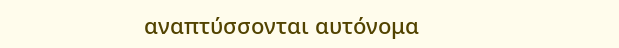αναπτύσσονται αυτόνομα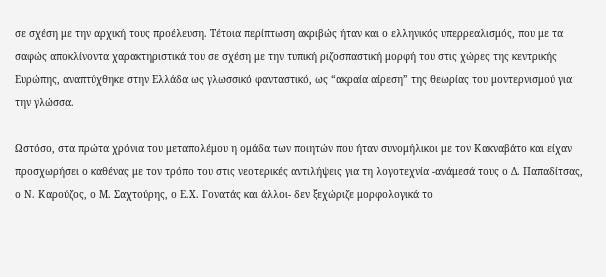σε σχέση με την αρχική τους προέλευση. Τέτοια περίπτωση ακριβώς ήταν και ο ελληνικός υπερρεαλισμός, που με τα σαφώς αποκλίνοντα χαρακτηριστικά του σε σχέση με την τυπική ριζοσπαστική μορφή του στις χώρες της κεντρικής Ευρώπης, αναπτύχθηκε στην Ελλάδα ως γλωσσικό φανταστικό, ως “ακραία αίρεση” της θεωρίας του μοντερνισμού για την γλώσσα.

Ωστόσο, στα πρώτα χρόνια του μεταπολέμου η ομάδα των ποιητών που ήταν συνομήλικοι με τον Κακναβάτο και είχαν προσχωρήσει ο καθένας με τον τρόπο του στις νεοτερικές αντιλήψεις για τη λογοτεχνία -ανάμεσά τους ο Δ. Παπαδίτσας, ο Ν. Καρούζος, ο Μ. Σαχτούρης, ο Ε.Χ. Γονατάς και άλλοι- δεν ξεχώριζε μορφολογικά το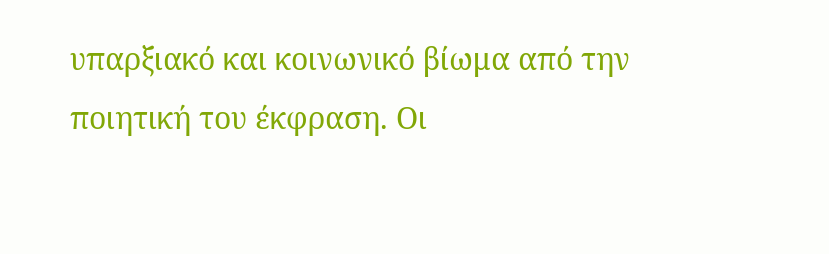υπαρξιακό και κοινωνικό βίωμα από την ποιητική του έκφραση. Οι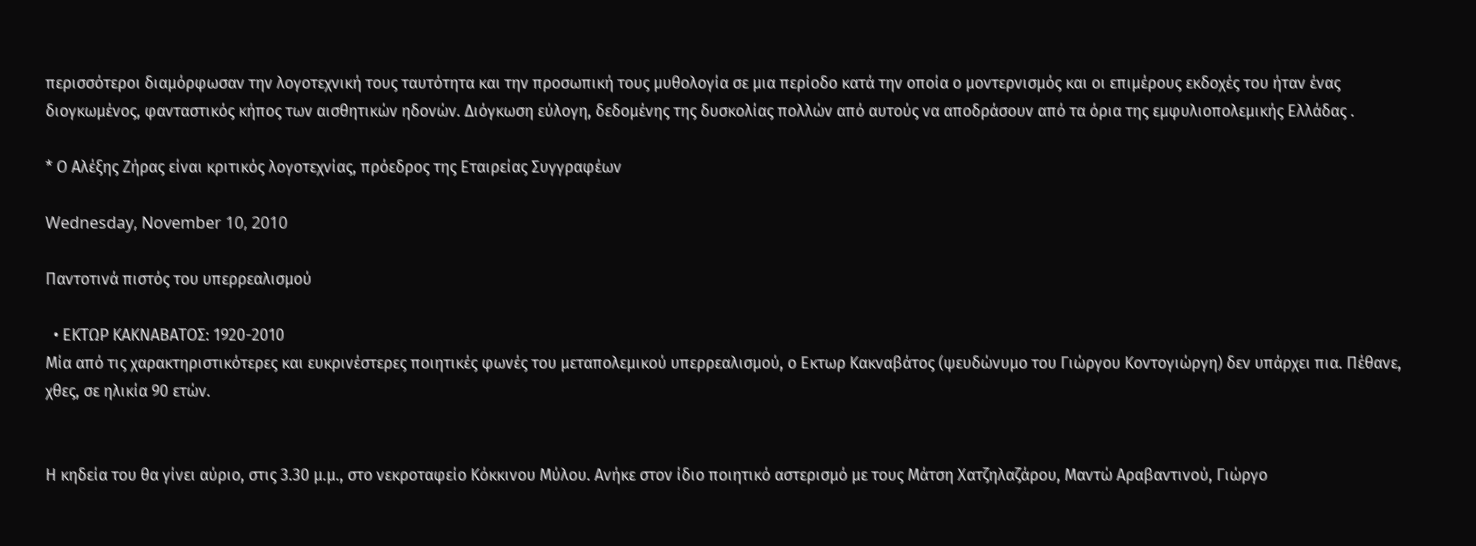περισσότεροι διαμόρφωσαν την λογοτεχνική τους ταυτότητα και την προσωπική τους μυθολογία σε μια περίοδο κατά την οποία ο μοντερνισμός και οι επιμέρους εκδοχές του ήταν ένας διογκωμένος, φανταστικός κήπος των αισθητικών ηδονών. Διόγκωση εύλογη, δεδομένης της δυσκολίας πολλών από αυτούς να αποδράσουν από τα όρια της εμφυλιοπολεμικής Ελλάδας .

* Ο Αλέξης Ζήρας είναι κριτικός λογοτεχνίας, πρόεδρος της Εταιρείας Συγγραφέων

Wednesday, November 10, 2010

Παντοτινά πιστός του υπερρεαλισμού

  • ΕΚΤΩΡ ΚΑΚΝΑΒΑΤΟΣ: 1920-2010
Μία από τις χαρακτηριστικότερες και ευκρινέστερες ποιητικές φωνές του μεταπολεμικού υπερρεαλισμού, ο Εκτωρ Κακναβάτος (ψευδώνυμο του Γιώργου Κοντογιώργη) δεν υπάρχει πια. Πέθανε, χθες, σε ηλικία 90 ετών.


Η κηδεία του θα γίνει αύριο, στις 3.30 μ.μ., στο νεκροταφείο Κόκκινου Μύλου. Ανήκε στον ίδιο ποιητικό αστερισμό με τους Μάτση Χατζηλαζάρου, Μαντώ Αραβαντινού, Γιώργο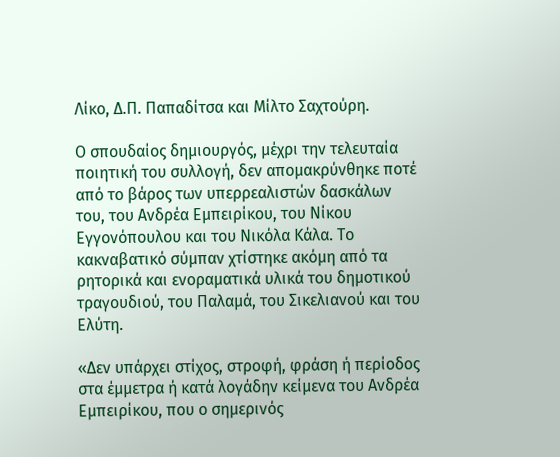Λίκο, Δ.Π. Παπαδίτσα και Μίλτο Σαχτούρη.

Ο σπουδαίος δημιουργός, μέχρι την τελευταία ποιητική του συλλογή, δεν απομακρύνθηκε ποτέ από το βάρος των υπερρεαλιστών δασκάλων του, του Ανδρέα Εμπειρίκου, του Νίκου Εγγονόπουλου και του Νικόλα Κάλα. Το κακναβατικό σύμπαν χτίστηκε ακόμη από τα ρητορικά και ενοραματικά υλικά του δημοτικού τραγουδιού, του Παλαμά, του Σικελιανού και του Ελύτη.

«Δεν υπάρχει στίχος, στροφή, φράση ή περίοδος στα έμμετρα ή κατά λογάδην κείμενα του Ανδρέα Εμπειρίκου, που ο σημερινός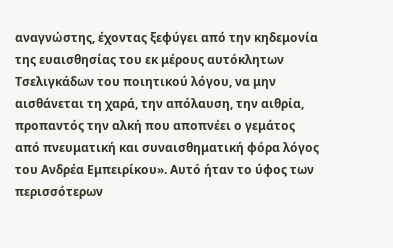αναγνώστης, έχοντας ξεφύγει από την κηδεμονία της ευαισθησίας του εκ μέρους αυτόκλητων Τσελιγκάδων του ποιητικού λόγου, να μην αισθάνεται τη χαρά, την απόλαυση, την αιθρία, προπαντός την αλκή που αποπνέει ο γεμάτος από πνευματική και συναισθηματική φόρα λόγος του Ανδρέα Εμπειρίκου». Αυτό ήταν το ύφος των περισσότερων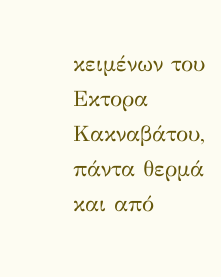κειμένων του Εκτορα Κακναβάτου, πάντα θερμά και από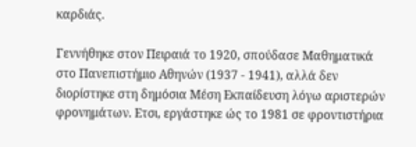καρδιάς.

Γεννήθηκε στον Πειραιά το 1920, σπούδασε Μαθηματικά στο Πανεπιστήμιο Αθηνών (1937 - 1941), αλλά δεν διορίστηκε στη δημόσια Μέση Εκπαίδευση λόγω αριστερών φρονημάτων. Ετσι, εργάστηκε ώς το 1981 σε φροντιστήρια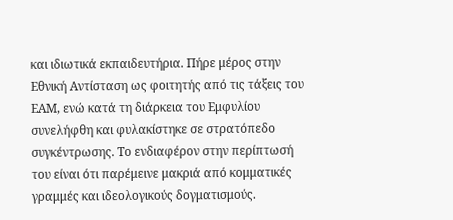και ιδιωτικά εκπαιδευτήρια. Πήρε μέρος στην Εθνική Αντίσταση ως φοιτητής από τις τάξεις του ΕΑΜ, ενώ κατά τη διάρκεια του Εμφυλίου συνελήφθη και φυλακίστηκε σε στρατόπεδο συγκέντρωσης. Το ενδιαφέρον στην περίπτωσή του είναι ότι παρέμεινε μακριά από κομματικές γραμμές και ιδεολογικούς δογματισμούς.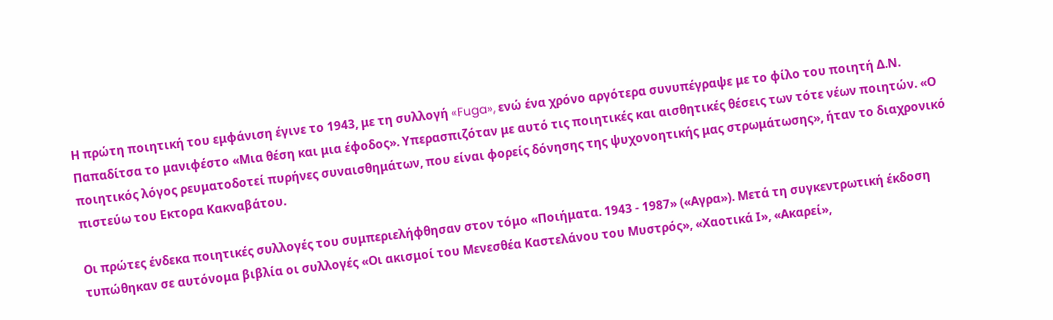Η πρώτη ποιητική του εμφάνιση έγινε το 1943, με τη συλλογή «Fuga», ενώ ένα χρόνο αργότερα συνυπέγραψε με το φίλο του ποιητή Δ.Ν. Παπαδίτσα το μανιφέστο «Μια θέση και μια έφοδος». Υπερασπιζόταν με αυτό τις ποιητικές και αισθητικές θέσεις των τότε νέων ποιητών. «Ο ποιητικός λόγος ρευματοδοτεί πυρήνες συναισθημάτων, που είναι φορείς δόνησης της ψυχονοητικής μας στρωμάτωσης», ήταν το διαχρονικό πιστεύω του Εκτορα Κακναβάτου.

Οι πρώτες ένδεκα ποιητικές συλλογές του συμπεριελήφθησαν στον τόμο «Ποιήματα. 1943 - 1987» («Αγρα»). Μετά τη συγκεντρωτική έκδοση τυπώθηκαν σε αυτόνομα βιβλία οι συλλογές «Οι ακισμοί του Μενεσθέα Καστελάνου του Μυστρός», «Χαοτικά Ι», «Ακαρεί»,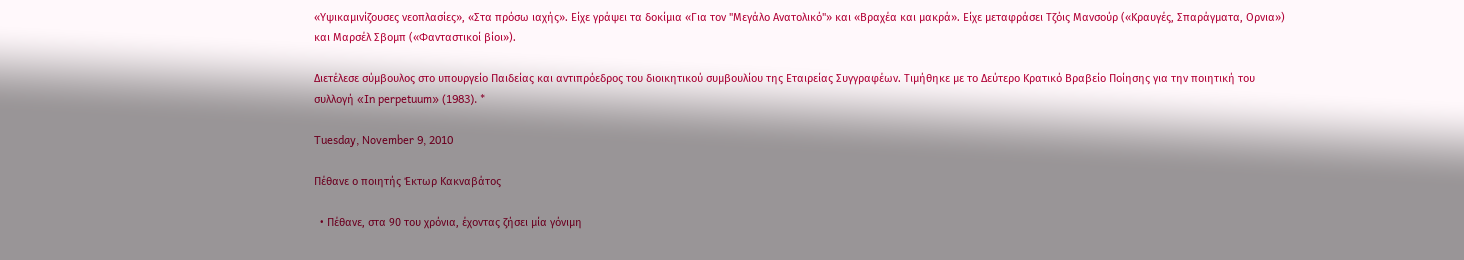«Υψικαμινίζουσες νεοπλασίες», «Στα πρόσω ιαχής». Είχε γράψει τα δοκίμια «Για τον "Μεγάλο Ανατολικό"» και «Βραχέα και μακρά». Είχε μεταφράσει Τζόις Μανσούρ («Κραυγές, Σπαράγματα, Ορνια») και Μαρσέλ Σβομπ («Φανταστικοί βίοι»).

Διετέλεσε σύμβουλος στο υπουργείο Παιδείας και αντιπρόεδρος του διοικητικού συμβουλίου της Εταιρείας Συγγραφέων. Τιμήθηκε με το Δεύτερο Κρατικό Βραβείο Ποίησης για την ποιητική του συλλογή «In perpetuum» (1983). *

Tuesday, November 9, 2010

Πέθανε ο ποιητής Έκτωρ Κακναβάτος

  • Πέθανε, στα 90 του χρόνια, έχοντας ζήσει μία γόνιμη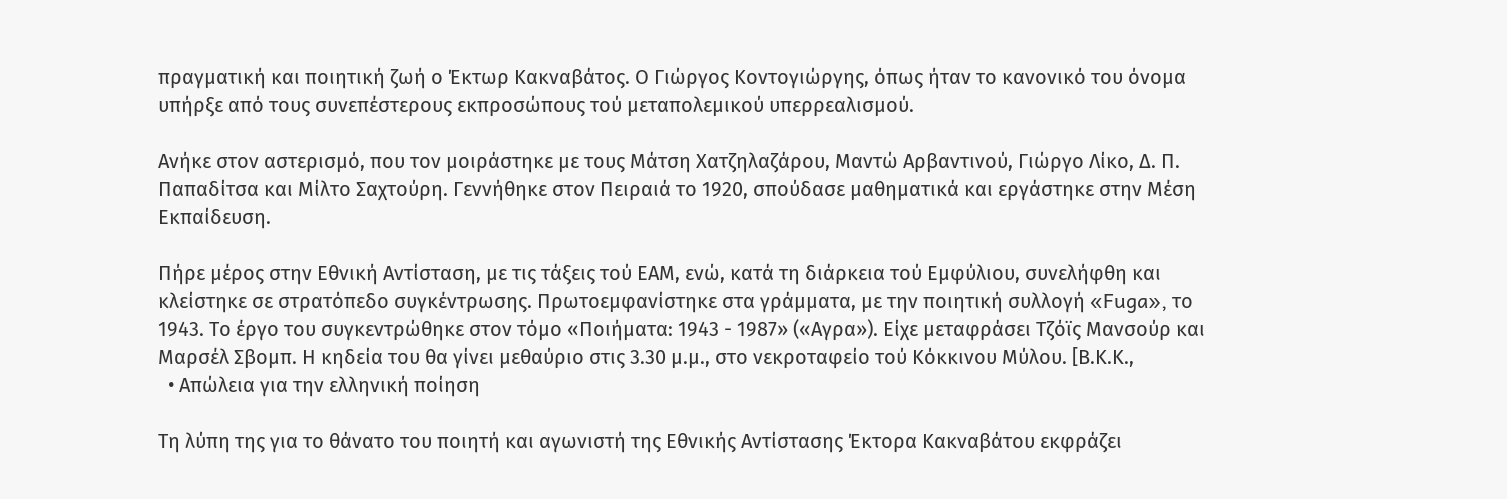πραγματική και ποιητική ζωή ο Έκτωρ Κακναβάτος. Ο Γιώργος Κοντογιώργης, όπως ήταν το κανονικό του όνομα υπήρξε από τους συνεπέστερους εκπροσώπους τού μεταπολεμικού υπερρεαλισμού.

Ανήκε στον αστερισμό, που τον μοιράστηκε με τους Μάτση Χατζηλαζάρου, Μαντώ Αρβαντινού, Γιώργο Λίκο, Δ. Π. Παπαδίτσα και Μίλτο Σαχτούρη. Γεννήθηκε στον Πειραιά το 1920, σπούδασε μαθηματικά και εργάστηκε στην Μέση Εκπαίδευση.

Πήρε μέρος στην Εθνική Αντίσταση, με τις τάξεις τού ΕΑΜ, ενώ, κατά τη διάρκεια τού Εμφύλιου, συνελήφθη και κλείστηκε σε στρατόπεδο συγκέντρωσης. Πρωτοεμφανίστηκε στα γράμματα, με την ποιητική συλλογή «Fuga», το 1943. Το έργο του συγκεντρώθηκε στον τόμο «Ποιήματα: 1943 - 1987» («Αγρα»). Είχε μεταφράσει Τζόϊς Μανσούρ και Μαρσέλ Σβομπ. Η κηδεία του θα γίνει μεθαύριο στις 3.30 μ.μ., στο νεκροταφείο τού Κόκκινου Μύλου. [Β.Κ.Κ.,
  • Απώλεια για την ελληνική ποίηση

Τη λύπη της για το θάνατο του ποιητή και αγωνιστή της Εθνικής Αντίστασης Έκτορα Κακναβάτου εκφράζει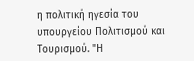η πολιτική ηγεσία του υπουργείου Πολιτισμού και Τουρισμού. "Η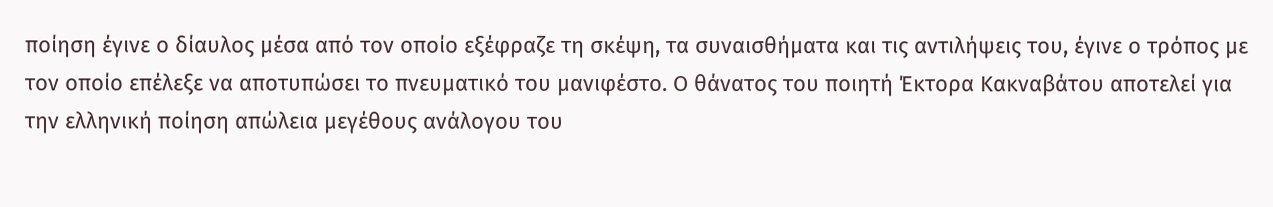ποίηση έγινε ο δίαυλος μέσα από τον οποίο εξέφραζε τη σκέψη, τα συναισθήματα και τις αντιλήψεις του, έγινε ο τρόπος με τον οποίο επέλεξε να αποτυπώσει το πνευματικό του μανιφέστο. Ο θάνατος του ποιητή Έκτορα Κακναβάτου αποτελεί για την ελληνική ποίηση απώλεια μεγέθους ανάλογου του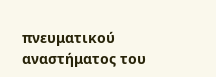πνευματικού αναστήματος του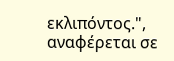εκλιπόντος.", αναφέρεται σε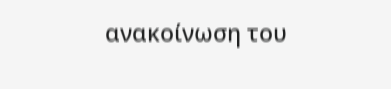ανακοίνωση του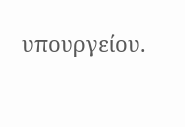υπουργείου.